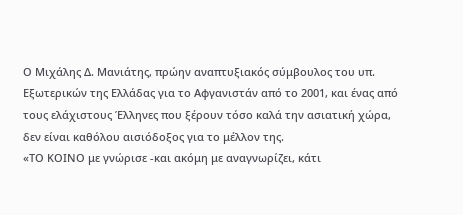Ο Μιχάλης Δ. Μανιάτης, πρώην αναπτυξιακός σύμβουλος του υπ. Εξωτερικών της Ελλάδας για το Αφγανιστάν από το 2001, και ένας από τους ελάχιστους Έλληνες που ξέρουν τόσο καλά την ασιατική χώρα, δεν είναι καθόλου αισιόδοξος για το μέλλον της.
«ΤΟ ΚΟΙΝΟ με γνώρισε -και ακόμη με αναγνωρίζει, κάτι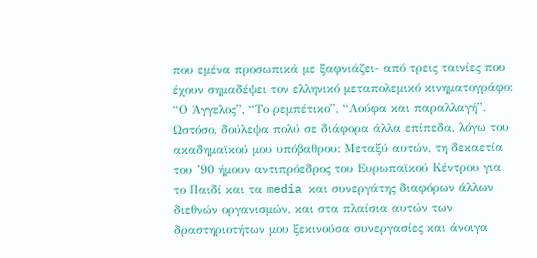που εμένα προσωπικά με ξαφνιάζει- από τρεις ταινίες που έχουν σημαδέψει τον ελληνικό μεταπολεμικό κινηματογράφο: “Ο Άγγελος”, “Το ρεμπέτικο”, “Λούφα και παραλλαγή”. Ωστόσο, δούλεψα πολύ σε διάφορα άλλα επίπεδα, λόγω του ακαδημαϊκού μου υπόβαθρου: Μεταξύ αυτών, τη δεκαετία του ’90 ήμουν αντιπρόεδρος του Ευρωπαϊκού Κέντρου για το Παιδί και τα media και συνεργάτης διαφόρων άλλων διεθνών οργανισμών, και στα πλαίσια αυτών των δραστηριοτήτων μου ξεκινούσα συνεργασίες και άνοιγα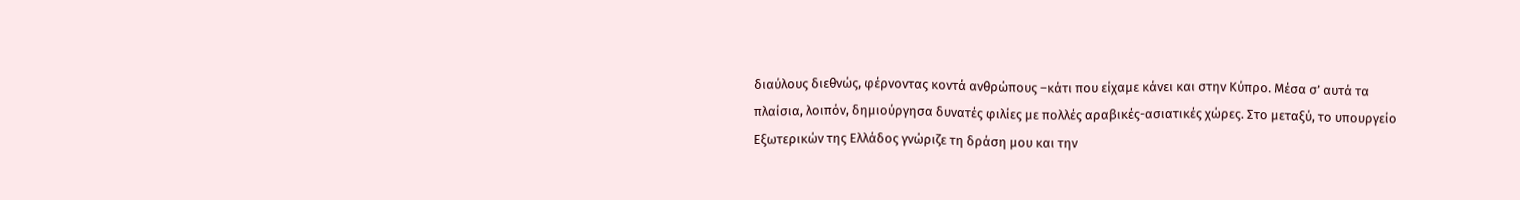διαύλους διεθνώς, φέρνοντας κοντά ανθρώπους –κάτι που είχαμε κάνει και στην Κύπρο. Μέσα σ’ αυτά τα πλαίσια, λοιπόν, δημιούργησα δυνατές φιλίες με πολλές αραβικές-ασιατικές χώρες. Στο μεταξύ, το υπουργείο Εξωτερικών της Ελλάδος γνώριζε τη δράση μου και την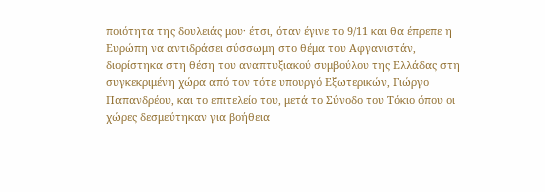ποιότητα της δουλειάς μου· έτσι, όταν έγινε το 9/11 και θα έπρεπε η Ευρώπη να αντιδράσει σύσσωμη στο θέμα του Αφγανιστάν, διορίστηκα στη θέση του αναπτυξιακού συμβούλου της Ελλάδας στη συγκεκριμένη χώρα από τον τότε υπουργό Εξωτερικών, Γιώργο Παπανδρέου, και το επιτελείο του, μετά το Σύνοδο του Τόκιο όπου οι χώρες δεσμεύτηκαν για βοήθεια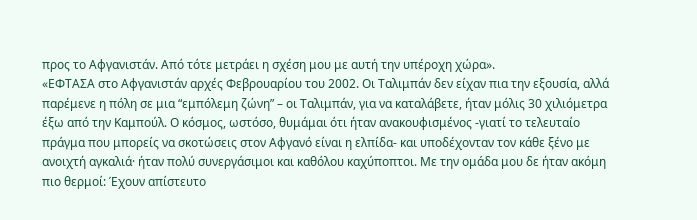προς το Αφγανιστάν. Από τότε μετράει η σχέση μου με αυτή την υπέροχη χώρα».
«ΕΦΤΑΣΑ στο Αφγανιστάν αρχές Φεβρουαρίου του 2002. Οι Ταλιμπάν δεν είχαν πια την εξουσία, αλλά παρέμενε η πόλη σε μια “εμπόλεμη ζώνη” – οι Ταλιμπάν, για να καταλάβετε, ήταν μόλις 30 χιλιόμετρα έξω από την Καμπούλ. Ο κόσμος, ωστόσο, θυμάμαι ότι ήταν ανακουφισμένος -γιατί το τελευταίο πράγμα που μπορείς να σκοτώσεις στον Αφγανό είναι η ελπίδα- και υποδέχονταν τον κάθε ξένο με ανοιχτή αγκαλιά· ήταν πολύ συνεργάσιμοι και καθόλου καχύποπτοι. Με την ομάδα μου δε ήταν ακόμη πιο θερμοί: Έχουν απίστευτο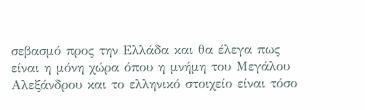σεβασμό προς την Ελλάδα και θα έλεγα πως είναι η μόνη χώρα όπου η μνήμη του Μεγάλου Αλεξάνδρου και το ελληνικό στοιχείο είναι τόσο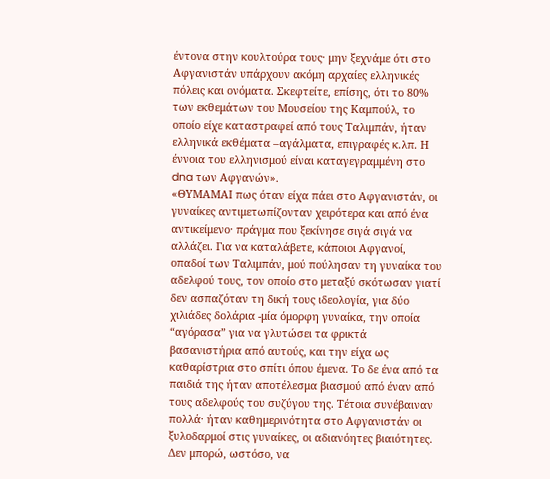έντονα στην κουλτούρα τους· μην ξεχνάμε ότι στο Αφγανιστάν υπάρχουν ακόμη αρχαίες ελληνικές πόλεις και ονόματα. Σκεφτείτε, επίσης, ότι το 80% των εκθεμάτων του Μουσείου της Καμπούλ, το οποίο είχε καταστραφεί από τους Ταλιμπάν, ήταν ελληνικά εκθέματα –αγάλματα, επιγραφές κ.λπ. Η έννοια του ελληνισμού είναι καταγεγραμμένη στο dna των Αφγανών».
«ΘΥΜΑΜΑΙ πως όταν είχα πάει στο Αφγανιστάν, οι γυναίκες αντιμετωπίζονταν χειρότερα και από ένα αντικείμενο· πράγμα που ξεκίνησε σιγά σιγά να αλλάζει. Για να καταλάβετε, κάποιοι Αφγανοί, οπαδοί των Ταλιμπάν, μού πούλησαν τη γυναίκα του αδελφού τους, τον οποίο στο μεταξύ σκότωσαν γιατί δεν ασπαζόταν τη δική τους ιδεολογία, για δύο χιλιάδες δολάρια -μία όμορφη γυναίκα, την οποία “αγόρασα” για να γλυτώσει τα φρικτά βασανιστήρια από αυτούς, και την είχα ως καθαρίστρια στο σπίτι όπου έμενα. Το δε ένα από τα παιδιά της ήταν αποτέλεσμα βιασμού από έναν από τους αδελφούς του συζύγου της. Τέτοια συνέβαιναν πολλά· ήταν καθημερινότητα στο Αφγανιστάν οι ξυλοδαρμοί στις γυναίκες, οι αδιανόητες βιαιότητες. Δεν μπορώ, ωστόσο, να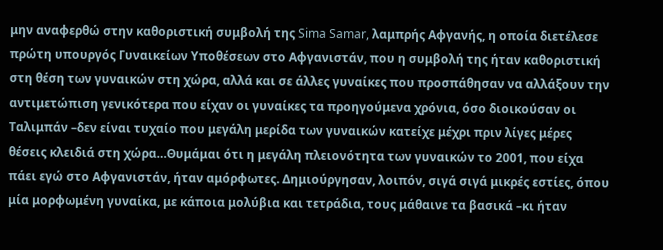μην αναφερθώ στην καθοριστική συμβολή της Sima Samar, λαμπρής Αφγανής, η οποία διετέλεσε πρώτη υπουργός Γυναικείων Υποθέσεων στο Αφγανιστάν, που η συμβολή της ήταν καθοριστική στη θέση των γυναικών στη χώρα, αλλά και σε άλλες γυναίκες που προσπάθησαν να αλλάξουν την αντιμετώπιση γενικότερα που είχαν οι γυναίκες τα προηγούμενα χρόνια, όσο διοικούσαν οι Ταλιμπάν –δεν είναι τυχαίο που μεγάλη μερίδα των γυναικών κατείχε μέχρι πριν λίγες μέρες θέσεις κλειδιά στη χώρα…Θυμάμαι ότι η μεγάλη πλειονότητα των γυναικών το 2001, που είχα πάει εγώ στο Αφγανιστάν, ήταν αμόρφωτες. Δημιούργησαν, λοιπόν, σιγά σιγά μικρές εστίες, όπου μία μορφωμένη γυναίκα, με κάποια μολύβια και τετράδια, τους μάθαινε τα βασικά –κι ήταν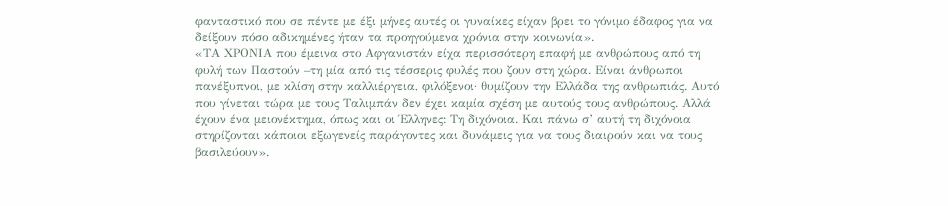φανταστικό που σε πέντε με έξι μήνες αυτές οι γυναίκες είχαν βρει το γόνιμο έδαφος για να δείξουν πόσο αδικημένες ήταν τα προηγούμενα χρόνια στην κοινωνία».
«ΤΑ ΧΡΟΝΙΑ που έμεινα στο Αφγανιστάν είχα περισσότερη επαφή με ανθρώπους από τη φυλή των Παστούν –τη μία από τις τέσσερις φυλές που ζουν στη χώρα. Είναι άνθρωποι πανέξυπνοι, με κλίση στην καλλιέργεια, φιλόξενοι· θυμίζουν την Ελλάδα της ανθρωπιάς. Αυτό που γίνεται τώρα με τους Ταλιμπάν δεν έχει καμία σχέση με αυτούς τους ανθρώπους. Αλλά έχουν ένα μειονέκτημα, όπως και οι Έλληνες: Τη διχόνοια. Και πάνω σ’ αυτή τη διχόνοια στηρίζονται κάποιοι εξωγενείς παράγοντες και δυνάμεις για να τους διαιρούν και να τους βασιλεύουν».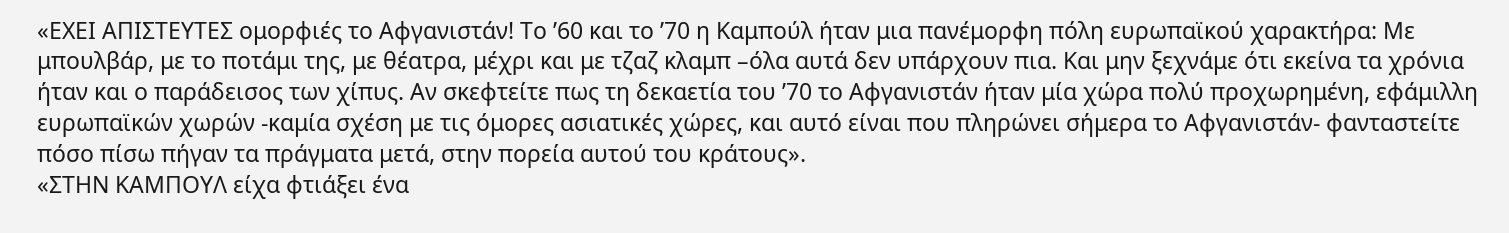«ΕΧΕΙ ΑΠΙΣΤΕΥΤΕΣ ομορφιές το Αφγανιστάν! Το ’60 και το ’70 η Καμπούλ ήταν μια πανέμορφη πόλη ευρωπαϊκού χαρακτήρα: Με μπουλβάρ, με το ποτάμι της, με θέατρα, μέχρι και με τζαζ κλαμπ –όλα αυτά δεν υπάρχουν πια. Και μην ξεχνάμε ότι εκείνα τα χρόνια ήταν και ο παράδεισος των χίπυς. Αν σκεφτείτε πως τη δεκαετία του ’70 το Αφγανιστάν ήταν μία χώρα πολύ προχωρημένη, εφάμιλλη ευρωπαϊκών χωρών -καμία σχέση με τις όμορες ασιατικές χώρες, και αυτό είναι που πληρώνει σήμερα το Αφγανιστάν- φανταστείτε πόσο πίσω πήγαν τα πράγματα μετά, στην πορεία αυτού του κράτους».
«ΣΤΗΝ ΚΑΜΠΟΥΛ είχα φτιάξει ένα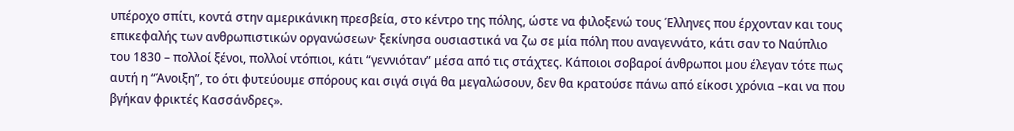υπέροχο σπίτι, κοντά στην αμερικάνικη πρεσβεία, στο κέντρο της πόλης, ώστε να φιλοξενώ τους Έλληνες που έρχονταν και τους επικεφαλής των ανθρωπιστικών οργανώσεων· ξεκίνησα ουσιαστικά να ζω σε μία πόλη που αναγεννάτο, κάτι σαν το Ναύπλιο του 1830 – πολλοί ξένοι, πολλοί ντόπιοι, κάτι “γεννιόταν” μέσα από τις στάχτες. Κάποιοι σοβαροί άνθρωποι μου έλεγαν τότε πως αυτή η “Άνοιξη”, το ότι φυτεύουμε σπόρους και σιγά σιγά θα μεγαλώσουν, δεν θα κρατούσε πάνω από είκοσι χρόνια –και να που βγήκαν φρικτές Κασσάνδρες».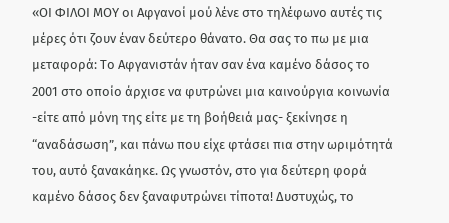«ΟΙ ΦΙΛΟΙ ΜΟΥ οι Αφγανοί μού λένε στο τηλέφωνο αυτές τις μέρες ότι ζουν έναν δεύτερο θάνατο. Θα σας το πω με μια μεταφορά: Το Αφγανιστάν ήταν σαν ένα καμένο δάσος το 2001 στο οποίο άρχισε να φυτρώνει μια καινούργια κοινωνία -είτε από μόνη της είτε με τη βοήθειά μας- ξεκίνησε η “αναδάσωση”, και πάνω που είχε φτάσει πια στην ωριμότητά του, αυτό ξανακάηκε. Ως γνωστόν, στο για δεύτερη φορά καμένο δάσος δεν ξαναφυτρώνει τίποτα! Δυστυχώς, το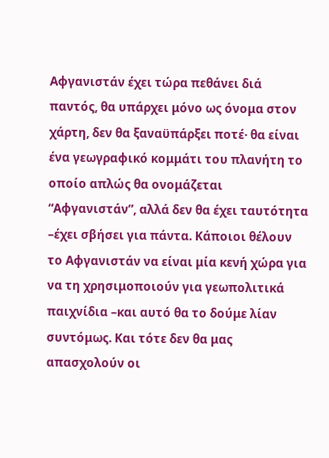Αφγανιστάν έχει τώρα πεθάνει διά παντός, θα υπάρχει μόνο ως όνομα στον χάρτη, δεν θα ξαναϋπάρξει ποτέ· θα είναι ένα γεωγραφικό κομμάτι του πλανήτη το οποίο απλώς θα ονομάζεται “Αφγανιστάν”, αλλά δεν θα έχει ταυτότητα –έχει σβήσει για πάντα. Κάποιοι θέλουν το Αφγανιστάν να είναι μία κενή χώρα για να τη χρησιμοποιούν για γεωπολιτικά παιχνίδια –και αυτό θα το δούμε λίαν συντόμως. Και τότε δεν θα μας απασχολούν οι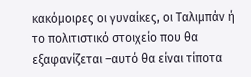κακόμοιρες οι γυναίκες, οι Ταλιμπάν ή το πολιτιστικό στοιχείο που θα εξαφανίζεται –αυτό θα είναι τίποτα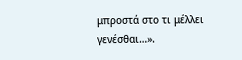μπροστά στο τι μέλλει γενέσθαι…».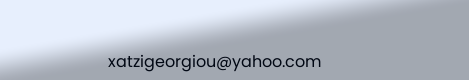xatzigeorgiou@yahoo.com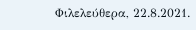Φιλελεύθερα, 22.8.2021.